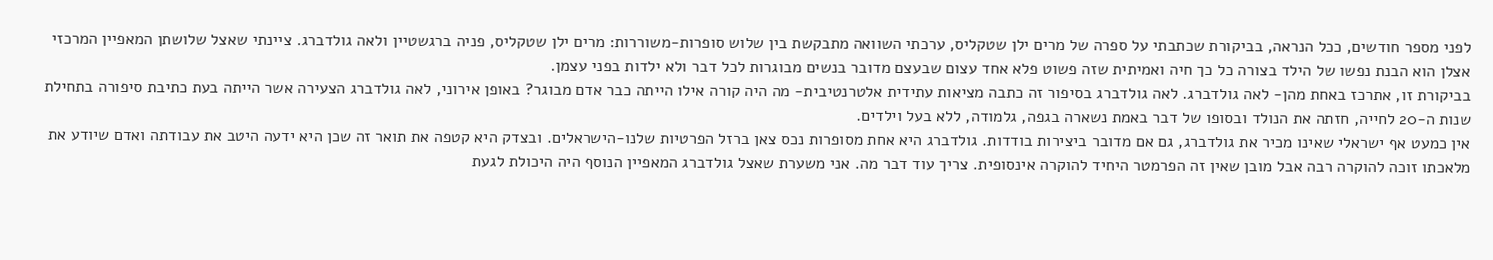לפני מספר חודשים, ככל הנראה, בביקורת שכתבתי על ספרה של מרים ילן שטקליס, ערכתי השוואה מתבקשת בין שלוש סופרות-משוררות: מרים ילן שטקליס, פניה ברגשטיין ולאה גולדברג. ציינתי שאצל שלושתן המאפיין המרכזי אצלן הוא הבנת נפשו של הילד בצורה כל כך חיה ואמיתית שזה פשוט פלא אחד עצום שבעצם מדובר בנשים מבוגרות לכל דבר ולא ילדות בפני עצמן.
בביקורת זו, אתרכז באחת מהן- לאה גולדברג. לאה גולדברג בסיפור זה כתבה מציאות עתידית אלטרנטיבית- מה היה קורה אילו הייתה כבר אדם מבוגר? באופן אירוני, לאה גולדברג הצעירה אשר הייתה בעת כתיבת סיפורה בתחילת שנות ה-20 לחייה, חזתה את הנולד ובסופו של דבר באמת נשארה בגפה, גלמודה, ללא בעל וילדים.
אין כמעט אף ישראלי שאינו מכיר את גולדברג, גם אם מדובר ביצירות בודדות. גולדברג היא אחת מסופרות נכס צאן ברזל הפרטיות שלנו-הישראלים. ובצדק היא קטפה את תואר זה שכן היא ידעה היטב את עבודתה ואדם שיודע את מלאכתו זוכה להוקרה רבה אבל מובן שאין זה הפרמטר היחיד להוקרה אינסופית. צריך עוד דבר מה. אני משערת שאצל גולדברג המאפיין הנוסף היה היכולת לגעת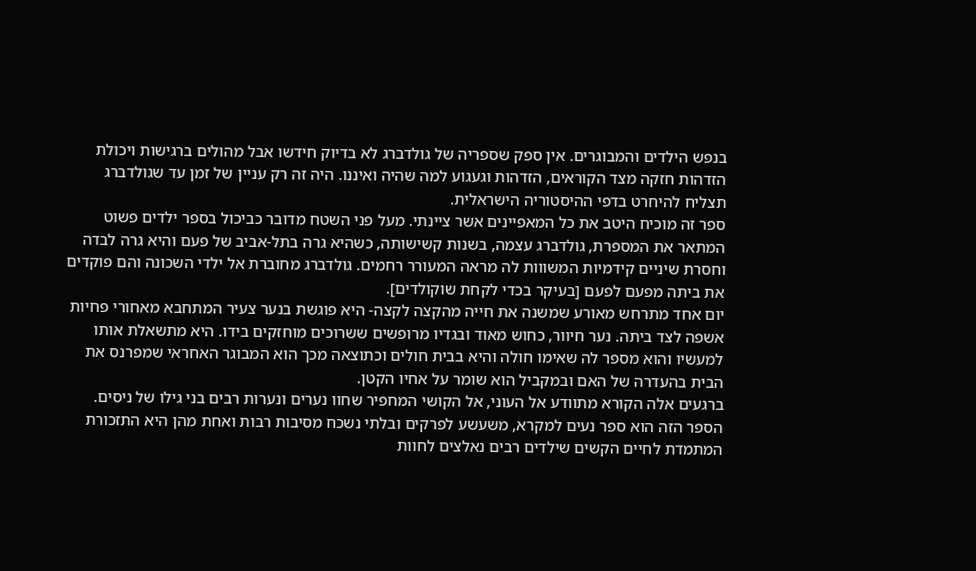בנפש הילדים והמבוגרים. אין ספק שספריה של גולדברג לא בדיוק חידשו אבל מהולים ברגישות ויכולת הזדהות חזקה מצד הקוראים, הזדהות וגעגוע למה שהיה ואיננו. היה זה רק עניין של זמן עד שגולדברג תצליח להיחרט בדפי ההיסטוריה הישראלית.
ספר זה מוכיח היטב את כל המאפיינים אשר ציינתי. מעל פני השטח מדובר כביכול בספר ילדים פשוט המתאר את המספרת, גולדברג עצמה, בשנות קשישותה, כשהיא גרה בתל-אביב של פעם והיא גרה לבדה וחסרת שיניים קידמיות המשווות לה מראה המעורר רחמים. גולדברג מחוברת אל ילדי השכונה והם פוקדים את ביתה מפעם לפעם [בעיקר בכדי לקחת שוקולדים].
יום אחד מתרחש מאורע שמשנה את חייה מהקצה לקצה- היא פוגשת בנער צעיר המתחבא מאחורי פחיות אשפה לצד ביתה. נער חיוור, כחוש מאוד ובגדיו מרופשים ששרוכים מוחזקים בידו. היא מתשאלת אותו למעשיו והוא מספר לה שאימו חולה והיא בבית חולים וכתוצאה מכך הוא המבוגר האחראי שמפרנס את הבית בהעדרה של האם ובמקביל הוא שומר על אחיו הקטן.
ברגעים אלה הקורא מתוודע אל העוני, אל הקושי המחפיר שחוו נערים ונערות רבים בני גילו של ניסים. הספר הזה הוא ספר נעים למקרא, משעשע לפרקים ובלתי נשכח מסיבות רבות ואחת מהן היא התזכורת המתמדת לחיים הקשים שילדים רבים נאלצים לחוות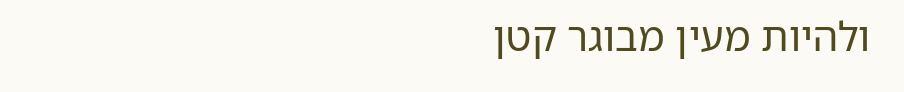ולהיות מעין מבוגר קטן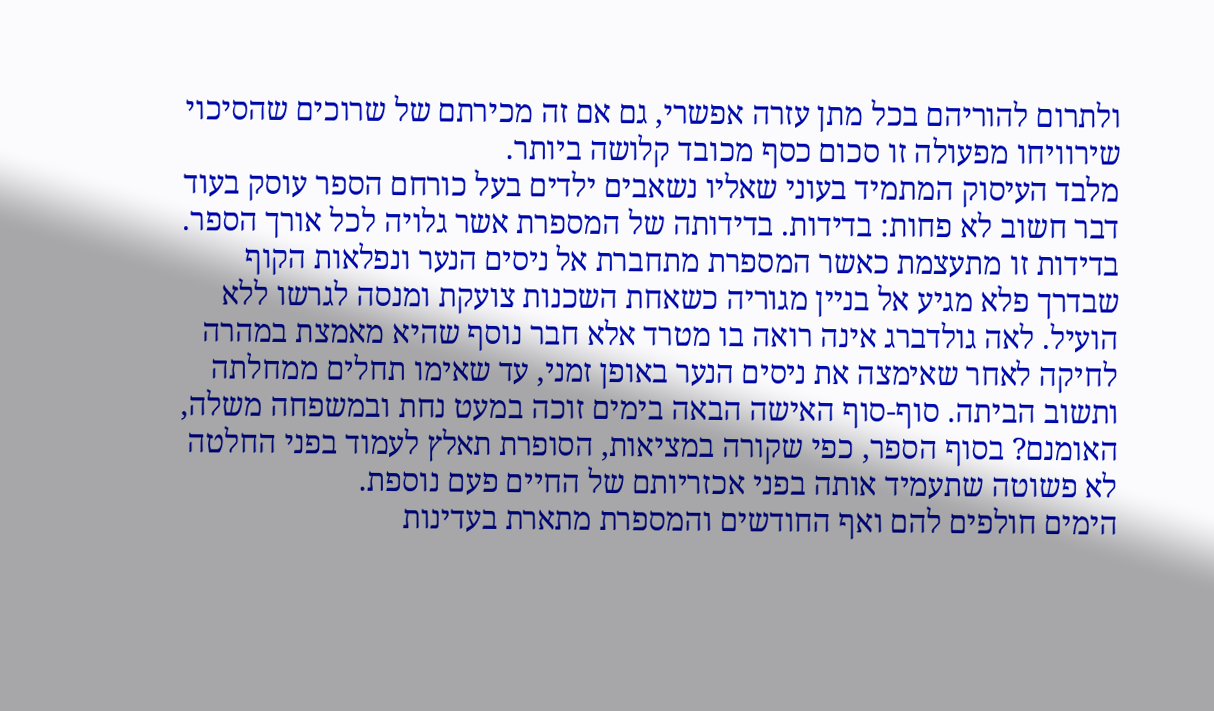ולתרום להוריהם בכל מתן עזרה אפשרי, גם אם זה מכירתם של שרוכים שהסיכוי שירוויחו מפעולה זו סכום כסף מכובד קלושה ביותר.
מלבד העיסוק המתמיד בעוני שאליו נשאבים ילדים בעל כורחם הספר עוסק בעוד דבר חשוב לא פחות: בדידות. בדידותה של המספרת אשר גלויה לכל אורך הספר. בדידות זו מתעצמת כאשר המספרת מתחברת אל ניסים הנער ונפלאות הקוף שבדרך פלא מגיע אל בניין מגוריה כשאחת השכנות צועקת ומנסה לגרשו ללא הועיל. לאה גולדברג אינה רואה בו מטרד אלא חבר נוסף שהיא מאמצת במהרה לחיקה לאחר שאימצה את ניסים הנער באופן זמני, עד שאימו תחלים ממחלתה ותשוב הביתה. סוף-סוף האישה הבאה בימים זוכה במעט נחת ובמשפחה משלה, האומנם? בסוף הספר, כפי שקורה במציאות, הסופרת תאלץ לעמוד בפני החלטה לא פשוטה שתעמיד אותה בפני אכזריותם של החיים פעם נוספת.
הימים חולפים להם ואף החודשים והמספרת מתארת בעדינות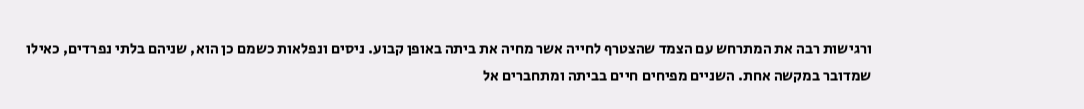ורגישות רבה את המתרחש עם הצמד שהצטרף לחייה אשר מחיה את ביתה באופן קבוע. ניסים ונפלאות כשמם כן הוא, שניהם בלתי נפרדים, כאילו שמדובר במקשה אחת. השניים מפיחים חיים בביתה ומתחברים אל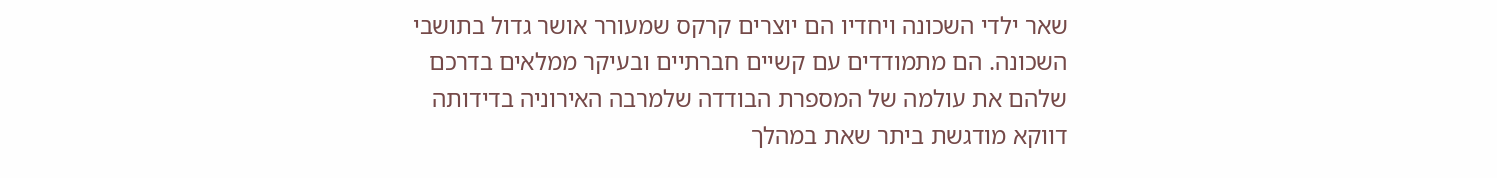שאר ילדי השכונה ויחדיו הם יוצרים קרקס שמעורר אושר גדול בתושבי השכונה. הם מתמודדים עם קשיים חברתיים ובעיקר ממלאים בדרכם שלהם את עולמה של המספרת הבודדה שלמרבה האירוניה בדידותה דווקא מודגשת ביתר שאת במהלך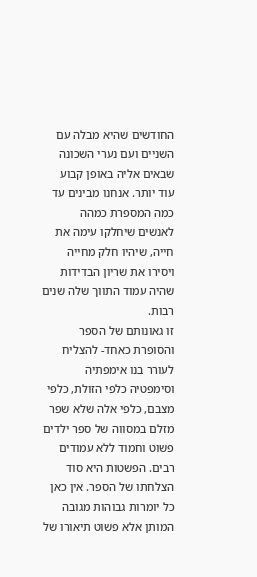החודשים שהיא מבלה עם השניים ועם נערי השכונה שבאים אליה באופן קבוע עוד יותר. אנחנו מבינים עד כמה המספרת כמהה לאנשים שיחלקו עימה את חייה, שיהיו חלק מחייה ויסירו את שריון הבדידות שהיה עמוד התווך שלה שנים רבות.
זו גאונותם של הספר והסופרת כאחד- להצליח לעורר בנו אימפתיה וסימפטיה כלפי הזולת, כלפי מצבם, כלפי אלה שלא שפר מזלם במסווה של ספר ילדים פשוט וחמוד ללא עמודים רבים. הפשטות היא סוד הצלחתו של הספר. אין כאן כל יומרות גבוהות מגובה המותן אלא פשוט תיאורו של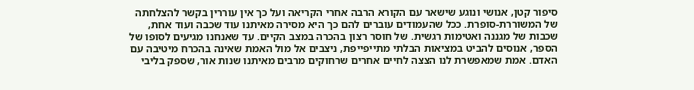סיפור קטן, אנושי ונוגע שישאר עם הקורא הרבה אחרי הקריאה ועל כך אין עוררין בקשר להצלחתה של המשוררת-סופרת. ככל שהעמודים עוברים להם כך היא מסירה מאיתנו עוד שכבה ועוד אחת, שכבות של מגננה ואטימות רגשית. של חוסר רצון בהכרה במצב הקיים. עד שאנחנו מגיעים לסופו של הספר, אנוסים להביט במציאות הבלתי מתייפייפת, ניצבים אל מול האמת שאינה בהכרח מיטיבה עם האדם. אמת שמאפשרת לנו הצצה לחיים אחרים שרחוקים מרבים מאיתנו שנות אור, שספק בליבי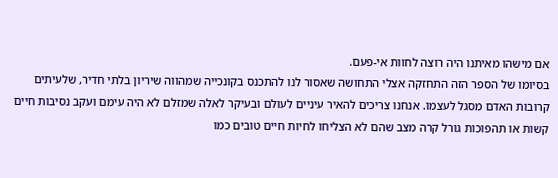אם מישהו מאיתנו היה רוצה לחוות אי-פעם.
בסיומו של הספר הזה התחזקה אצלי התחושה שאסור לנו להתכנס בקונכייה שמהווה שיריון בלתי חדיר, שלעיתים קרובות האדם מסגל לעצמו. אנחנו צריכים להאיר עיניים לעולם ובעיקר לאלה שמזלם לא היה עימם ועקב נסיבות חיים קשות או תהפוכות גורל קרה מצב שהם לא הצליחו לחיות חיים טובים כמו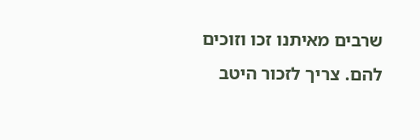שרבים מאיתנו זכו וזוכים להם. צריך לזכור היטב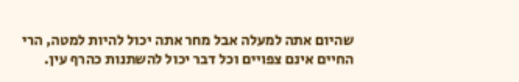שהיום אתה למעלה אבל מחר אתה יכול להיות למטה, הרי החיים אינם צפויים וכל דבר יכול להשתנות כהרף עין.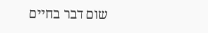שום דבר בחיים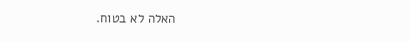האלה לא בטוח.